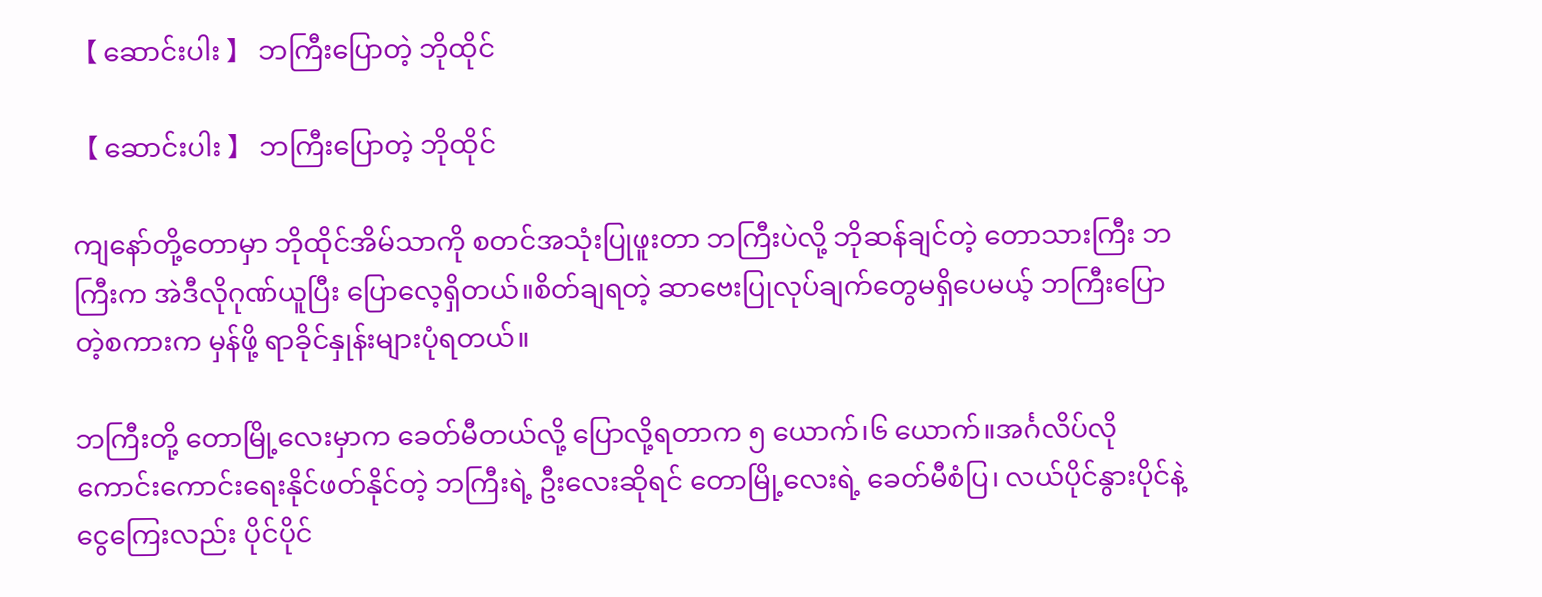【 ဆောင်းပါး 】 ဘကြီးပြောတဲ့ ဘိုထိုင်

【 ဆောင်းပါး 】 ဘကြီးပြောတဲ့ ဘိုထိုင်

ကျနော်တို့တောမှာ ဘိုထိုင်အိမ်သာကို စတင်အသုံးပြုဖူးတာ ဘကြီးပဲလို့ ဘိုဆန်ချင်တဲ့ တောသားကြီး ဘကြီးက အဲဒီလိုဂုဏ်ယူပြီး ပြောလေ့ရှိတယ်။စိတ်ချရတဲ့ ဆာဗေးပြုလုပ်ချက်တွေမရှိပေမယ့် ဘကြီးပြောတဲ့စကားက မှန်ဖို့ ရာခိုင်နှုန်းများပုံရတယ်။

ဘကြီးတို့ တောမြို့လေးမှာက ခေတ်မီတယ်လို့ ပြောလို့ရတာက ၅ ယောက်၊၆ ယောက်။အင်္ဂလိပ်လို ကောင်းကောင်းရေးနိုင်ဖတ်နိုင်တဲ့ ဘကြီးရဲ့ ဦးလေးဆိုရင် တောမြို့လေးရဲ့ ခေတ်မီစံပြ၊ လယ်ပိုင်နွားပိုင်နဲ့ ငွေကြေးလည်း ပိုင်ပိုင်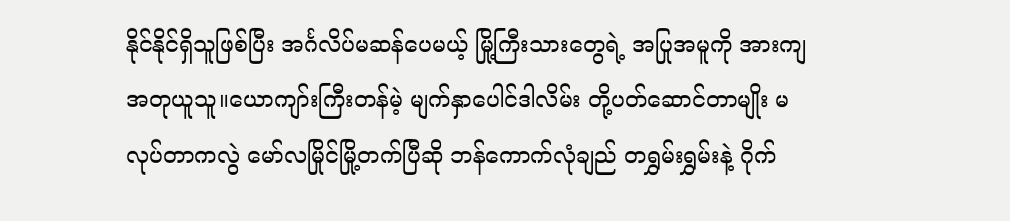နိုင်နိုင်ရှိသူဖြစ်ပြီး အင်္ဂလိပ်မဆန်ပေမယ့် မြို့ကြီးသားတွေရဲ့ အပြုအမူကို အားကျအတုယူသူ။ယောကျာ်းကြီးတန်မဲ့ မျက်နှာပေါင်ဒါလိမ်း တို့ပတ်ဆောင်တာမျိုး မလုပ်တာကလွဲ မော်လမြိုင်မြို့တက်ပြီဆို ဘန်ကောက်လုံချည် တရွှမ်းရွှမ်းနဲ့ ဂိုက်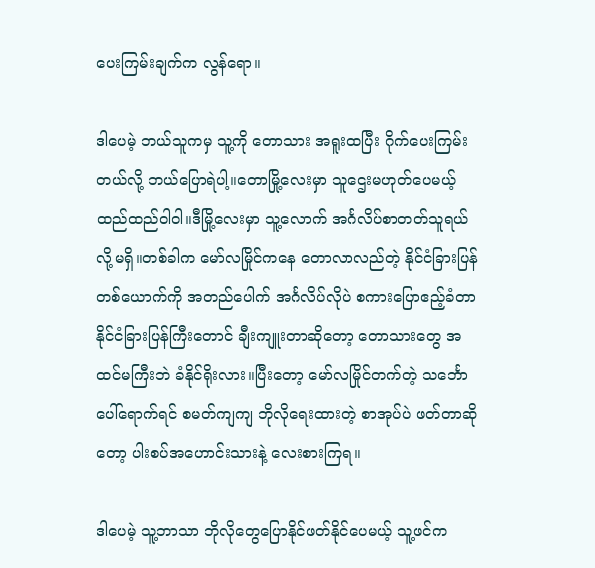ပေးကြမ်းချက်က လွန်ရော။

ဒါပေမဲ့ ဘယ်သူကမှ သူ့ကို တောသား အရူးထပြီး ဂိုက်ပေးကြမ်းတယ်လို့ ဘယ်ပြောရဲပါ့။တောမြို့လေးမှာ သူဌေးမဟုတ်ပေမယ့် ထည်ထည်ဝါဝါ။ဒီမြို့လေးမှာ သူ့လောက် အင်္ဂလိပ်စာတတ်သူရယ်လို့မရှိ။တစ်ခါက မော်လမြိုင်ကနေ တောလာလည်တဲ့ နိုင်ငံခြားပြန်တစ်ယောက်ကို အတည်ပေါက် အင်္ဂလိပ်လိုပဲ စကားပြောဧည့်ခံတာ နိုင်ငံခြားပြန်ကြီးတောင် ချီးကျူးတာဆိုတော့ တောသားတွေ အထင်မကြီးဘဲ ခံနိုင်ရိုးလား။ပြီးတော့ မော်လမြိုင်တက်တဲ့ သင်္ဘောပေါ်ရောက်ရင် စမတ်ကျကျ ဘိုလိုရေးထားတဲ့ စာအုပ်ပဲ ဖတ်တာဆိုတော့ ပါးစပ်အဟောင်းသားနဲ့ လေးစားကြရ။

ဒါပေမဲ့ သူ့ဘာသာ ဘိုလိုတွေပြောနိုင်ဖတ်နိုင်ပေမယ့် သူ့ဖင်က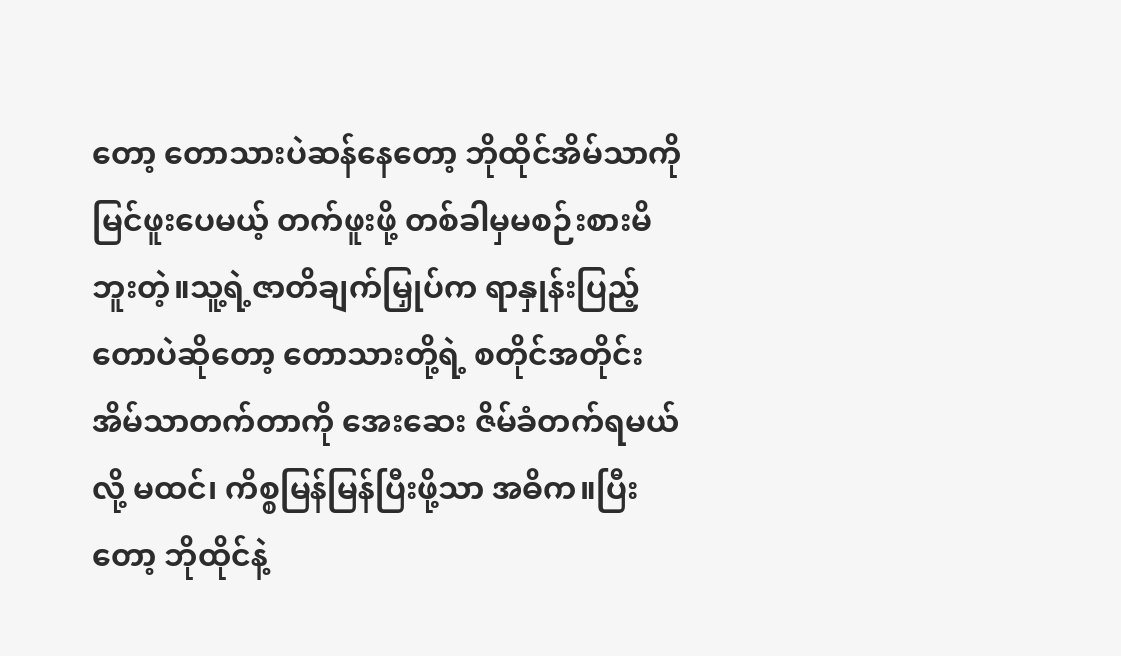တော့ တောသားပဲဆန်နေတော့ ဘိုထိုင်အိမ်သာကို မြင်ဖူးပေမယ့် တက်ဖူးဖို့ တစ်ခါမှမစဉ်းစားမိဘူးတဲ့။သူ့ရဲ့ဇာတိချက်မြှုပ်က ရာနှုန်းပြည့် တောပဲဆိုတော့ တောသားတို့ရဲ့ စတိုင်အတိုင်း အိမ်သာတက်တာကို အေးဆေး ဇိမ်ခံတက်ရမယ်လို့ မထင်၊ ကိစ္စမြန်မြန်ပြီးဖို့သာ အဓိက။ပြီးတော့ ဘိုထိုင်နဲ့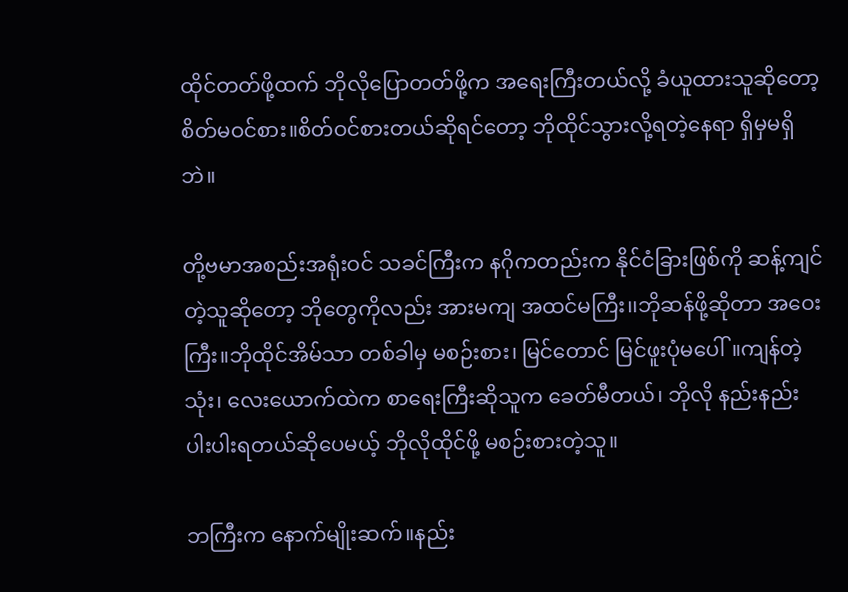ထိုင်တတ်ဖို့ထက် ဘိုလိုပြောတတ်ဖို့က အရေးကြီးတယ်လို့ ခံယူထားသူဆိုတော့ စိတ်မဝင်စား။စိတ်ဝင်စားတယ်ဆိုရင်တော့ ဘိုထိုင်သွားလို့ရတဲ့နေရာ ရှိမှမရှိဘဲ။

တို့ဗမာအစည်းအရုံးဝင် သခင်ကြီးက နဂိုကတည်းက နိုင်ငံခြားဖြစ်ကို ဆန့်ကျင်တဲ့သူဆိုတော့ ဘိုတွေကိုလည်း အားမကျ အထင်မကြီး၊၊ဘိုဆန်ဖို့ဆိုတာ အဝေးကြီး။ဘိုထိုင်အိမ်သာ တစ်ခါမှ မစဉ်းစား၊ မြင်တောင် မြင်ဖူးပုံမပေါ်။ကျန်တဲ့ သုံး၊ လေးယောက်ထဲက စာရေးကြီးဆိုသူက ခေတ်မီတယ်၊ ဘိုလို နည်းနည်းပါးပါးရတယ်ဆိုပေမယ့် ဘိုလိုထိုင်ဖို့ မစဉ်းစားတဲ့သူ။

ဘကြီးက နောက်မျိုးဆက်။နည်း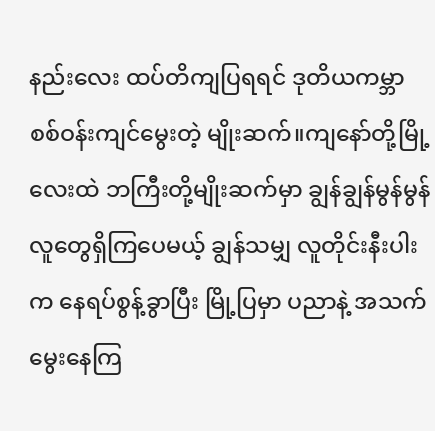နည်းလေး ထပ်တိကျပြရရင် ဒုတိယကမ္ဘာစစ်ဝန်းကျင်မွေးတဲ့ မျိုးဆက်။ကျနော်တို့မြို့လေးထဲ ဘကြီးတို့မျိုးဆက်မှာ ချွန်ချွန်မွန်မွန် လူတွေရှိကြပေမယ့် ချွန်သမျှ လူတိုင်းနီးပါးက နေရပ်စွန့်ခွာပြီး မြို့ပြမှာ ပညာနဲ့ အသက်မွေးနေကြ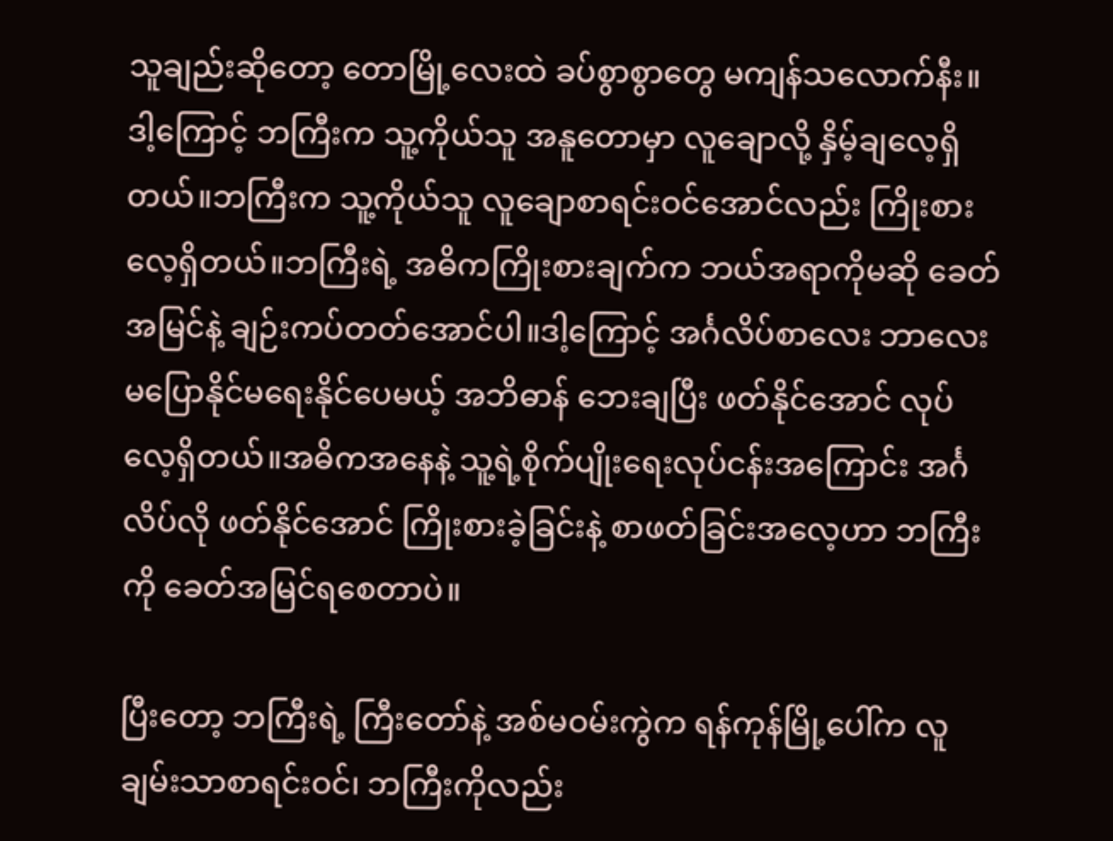သူချည်းဆိုတော့ တောမြို့လေးထဲ ခပ်စွာစွာတွေ မကျန်သလောက်နီး။ဒါ့ကြောင့် ဘကြီးက သူ့ကိုယ်သူ အနူတောမှာ လူချောလို့ နှိမ့်ချလေ့ရှိတယ်။ဘကြီးက သူ့ကိုယ်သူ လူချောစာရင်းဝင်အောင်လည်း ကြိုးစားလေ့ရှိတယ်။ဘကြီးရဲ့ အဓိကကြိုးစားချက်က ဘယ်အရာကိုမဆို ခေတ်အမြင်နဲ့ ချဉ်းကပ်တတ်အောင်ပါ။ဒါ့ကြောင့် အင်္ဂလိပ်စာလေး ဘာလေး မပြောနိုင်မရေးနိုင်ပေမယ့် အဘိဓာန် ဘေးချပြီး ဖတ်နိုင်အောင် လုပ်လေ့ရှိတယ်။အဓိကအနေနဲ့ သူ့ရဲ့စိုက်ပျိုးရေးလုပ်ငန်းအကြောင်း အင်္ဂလိပ်လို ဖတ်နိုင်အောင် ကြိုးစားခဲ့ခြင်းနဲ့ စာဖတ်ခြင်းအလေ့ဟာ ဘကြီးကို ခေတ်အမြင်ရစေတာပဲ။

ပြီးတော့ ဘကြီးရဲ့ ကြီးတော်နဲ့ အစ်မဝမ်းကွဲက ရန်ကုန်မြို့ပေါ်က လူချမ်းသာစာရင်းဝင်၊ ဘကြီးကိုလည်း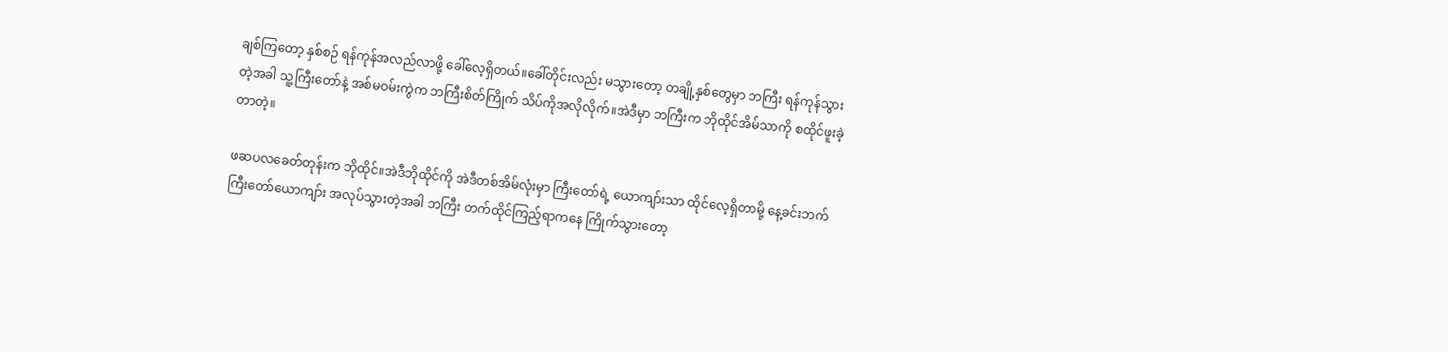ချစ်ကြတော့ နှစ်စဉ် ရန်ကုန်အလည်လာဖို့ ခေါ်လေ့ရှိတယ်။ခေါ်တိုင်းလည်း မသွားတော့ တချို့နှစ်တွေမှာ ဘကြီး ရန်ကုန်သွားတဲ့အခါ သူ့ကြီးတော်နဲ့ အစ်မဝမ်းကွဲက ဘကြီးစိတ်ကြိုက် သိပ်ကိုအလိုလိုက်။အဲဒီမှာ ဘကြီးက ဘိုထိုင်အိမ်သာကို စထိုင်ဖူးခဲ့တာတဲ့။

ဖဆပလခေတ်တုန်းက ဘိုထိုင်။အဲဒီဘိုထိုင်ကို အဲဒီတစ်အိမ်လုံးမှာ ကြီးတော်ရဲ့ ယောကျာ်းသာ ထိုင်လေ့ရှိတာမို့ နေ့ခင်းဘက် ကြီးတော်ယောကျာ်း အလုပ်သွားတဲ့အခါ ဘကြီး တက်ထိုင်ကြည့်ရာကနေ ကြိုက်သွားတော့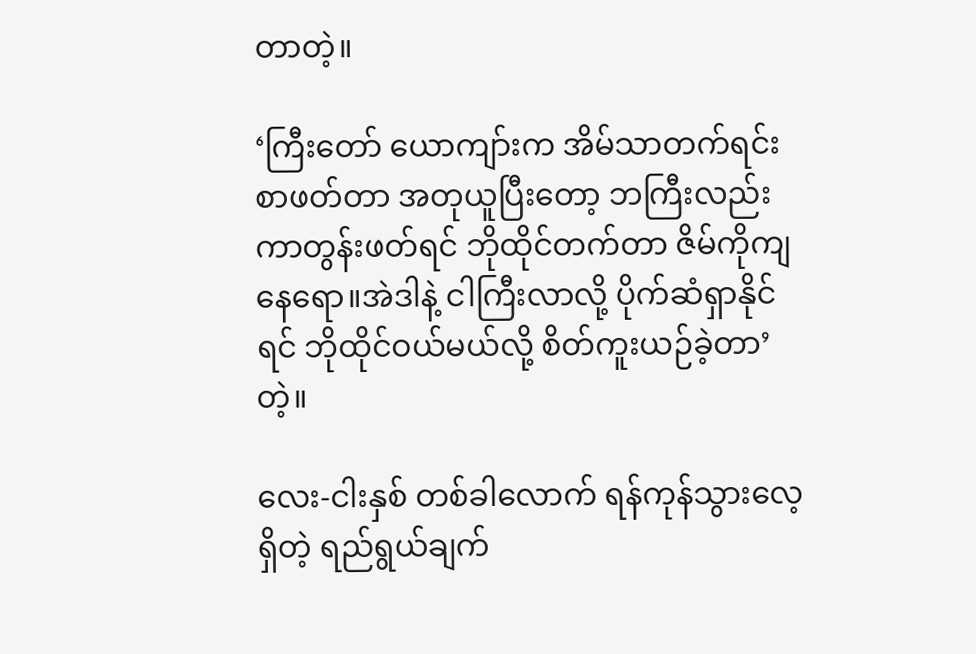တာတဲ့။

‘ကြီးတော် ယောကျာ်းက အိမ်သာတက်ရင်း စာဖတ်တာ အတုယူပြီးတော့ ဘကြီးလည်း ကာတွန်းဖတ်ရင် ဘိုထိုင်တက်တာ ဇိမ်ကိုကျနေရော။အဲဒါနဲ့ ငါကြီးလာလို့ ပိုက်ဆံရှာနိုင်ရင် ဘိုထိုင်ဝယ်မယ်လို့ စိတ်ကူးယဉ်ခဲ့တာ’ တဲ့။

လေး-ငါးနှစ် တစ်ခါလောက် ရန်ကုန်သွားလေ့ရှိတဲ့ ရည်ရွယ်ချက်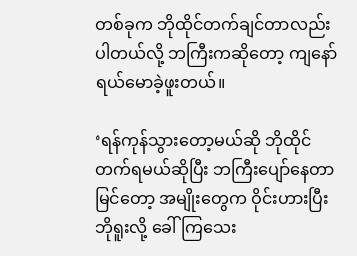တစ်ခုက ဘိုထိုင်တက်ချင်တာလည်းပါတယ်လို့ ဘကြီးကဆိုတော့ ကျနော်ရယ်မောခဲ့ဖူးတယ်။

‘ရန်ကုန်သွားတော့မယ်ဆို ဘိုထိုင်တက်ရမယ်ဆိုပြီး ဘကြီးပျော်နေတာမြင်တော့ အမျိုးတွေက ဝိုင်းဟားပြီး ဘိုရူးလို့ ခေါ်ကြသေး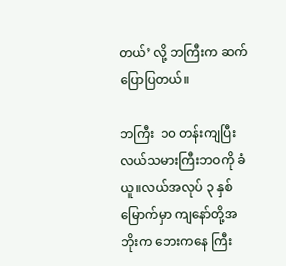တယ်’ လို့ ဘကြီးက ဆက်ပြောပြတယ်။

ဘကြီး  ၁၀ တန်းကျပြီး လယ်သမားကြီးဘဝကို ခံယူ။လယ်အလုပ် ၃ နှစ်မြောက်မှာ ကျနော်တို့အဘိုးက ဘေးကနေ ကြီး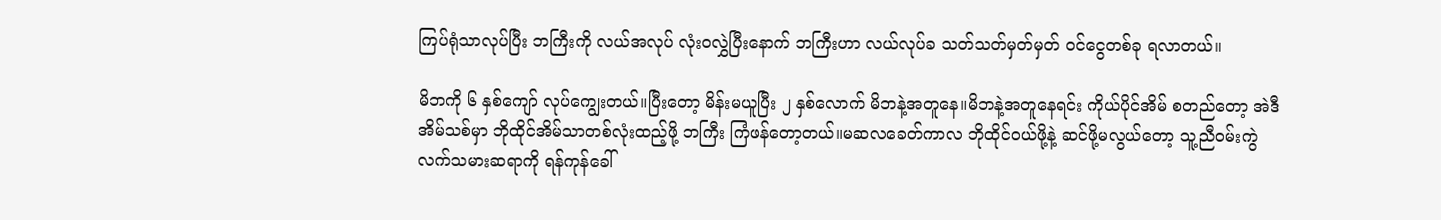ကြပ်ရုံသာလုပ်ပြီး ဘကြီးကို လယ်အလုပ် လုံးဝလွှဲပြီးနောက် ဘကြီးဟာ လယ်လုပ်ခ သတ်သတ်မှတ်မှတ် ဝင်ငွေတစ်ခု ရလာတယ်။

မိဘကို ၆ နှစ်ကျော် လုပ်ကျွေးတယ်။ပြီးတော့ မိန်းမယူပြီး ၂ နှစ်လောက် မိဘနဲ့အတူနေ။မိဘနဲ့အတူနေရင်း ကိုယ်ပိုင်အိမ် စတည်တော့ အဲဒီအိမ်သစ်မှာ ဘိုထိုင်အိမ်သာတစ်လုံးထည့်ဖို့ ဘကြီး ကြံဖန်တော့တယ်။မဆလခေတ်ကာလ ဘိုထိုင်ဝယ်ဖို့နဲ့ ဆင်ဖို့မလွယ်တော့ သူ့ညီဝမ်းကွဲ လက်သမားဆရာကို ရန်ကုန်ခေါ်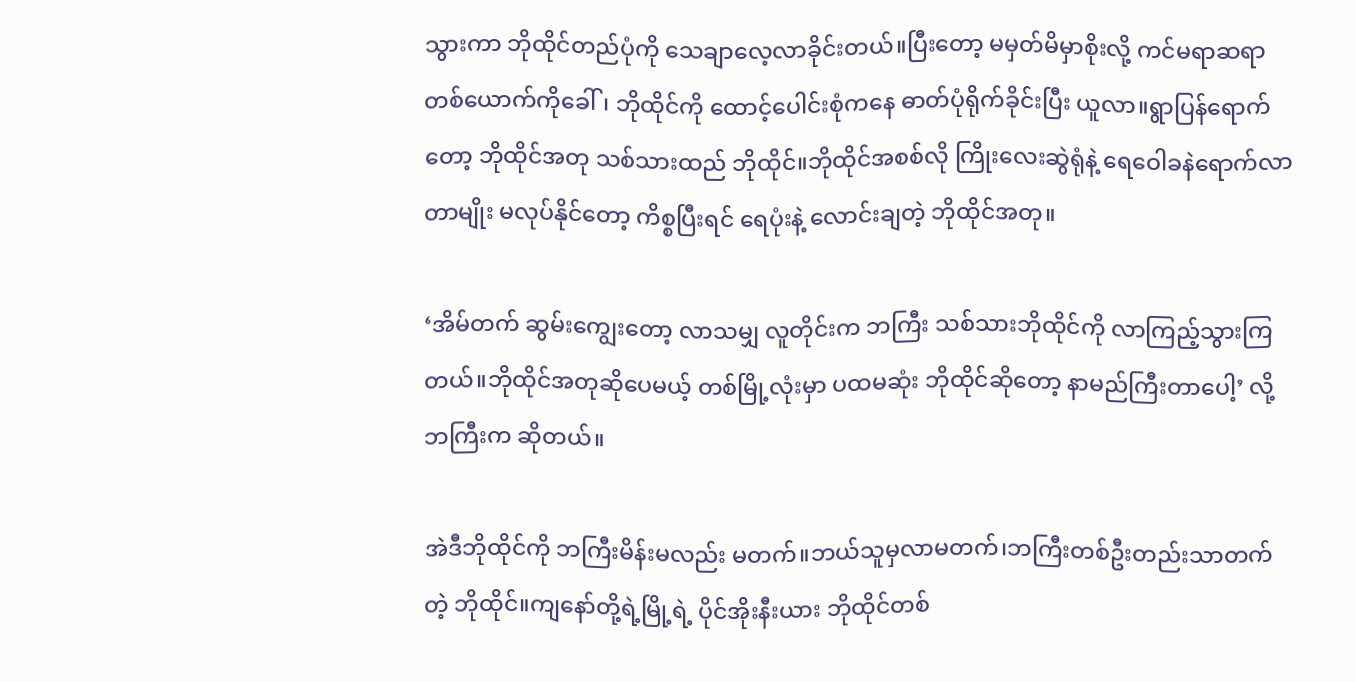သွားကာ ဘိုထိုင်တည်ပုံကို သေချာလေ့လာခိုင်းတယ်။ပြီးတော့ မမှတ်မိမှာစိုးလို့ ကင်မရာဆရာတစ်ယောက်ကိုခေါ်၊ ဘိုထိုင်ကို ထောင့်ပေါင်းစုံကနေ ဓာတ်ပုံရိုက်ခိုင်းပြီး ယူလာ။ရွာပြန်ရောက်တော့ ဘိုထိုင်အတု သစ်သားထည် ဘိုထိုင်။ဘိုထိုင်အစစ်လို ကြိုးလေးဆွဲရုံနဲ့ ရေဝေါခနဲရောက်လာတာမျိုး မလုပ်နိုင်တော့ ကိစ္စပြီးရင် ရေပုံးနဲ့ လောင်းချတဲ့ ဘိုထိုင်အတု။

‘အိမ်တက် ဆွမ်းကျွေးတော့ လာသမျှ လူတိုင်းက ဘကြီး သစ်သားဘိုထိုင်ကို လာကြည့်သွားကြတယ်။ဘိုထိုင်အတုဆိုပေမယ့် တစ်မြို့လုံးမှာ ပထမဆုံး ဘိုထိုင်ဆိုတော့ နာမည်ကြီးတာပေါ့’ လို့ ဘကြီးက ဆိုတယ်။

အဲဒီဘိုထိုင်ကို ဘကြီးမိန်းမလည်း မတက်။ဘယ်သူမှလာမတက်၊ဘကြီးတစ်ဦးတည်းသာတက်တဲ့ ဘိုထိုင်။ကျနော်တို့ရဲ့မြို့ရဲ့ ပိုင်အိုးနီးယား ဘိုထိုင်တစ်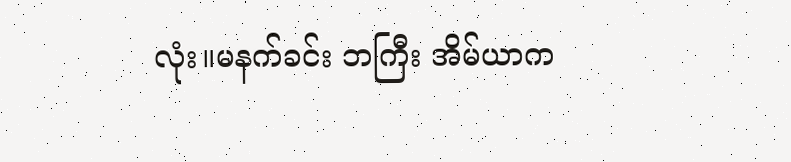လုံး။မနက်ခင်း ဘကြီး အိမ်ယာက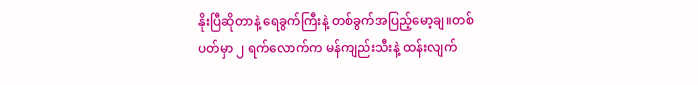နိုးပြီဆိုတာနဲ့ ရေခွက်ကြီးနဲ့ တစ်ခွက်အပြည့်မော့ချ။တစ်ပတ်မှာ ၂ ရက်လောက်က မန်ကျည်းသီးနဲ့ ထန်းလျက်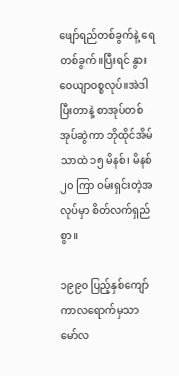ဖျော်ရည်တစ်ခွက်နဲ့ ရေတစ်ခွက်။ပြီးရင် နွားဝေယျာဝစ္စလုပ်။အဲဒါပြီးတာနဲ့ စာအုပ်တစ်အုပ်ဆွဲကာ ဘိုထိုင်အိမ်သာထဲ ၁၅ မိနစ်၊ မိနစ် ၂၀ ကြာ ဝမ်းရှင်းတဲ့အလုပ်မှာ စိတ်လက်ရှည်စွာ။

၁၉၉၀ ပြည့်နှစ်ကျော်ကာလရောက်မှသာ မော်လ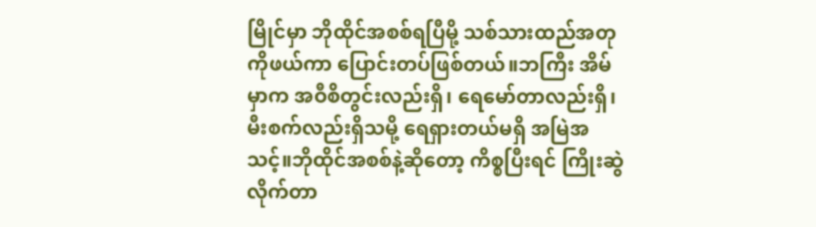မြိုင်မှာ ဘိုထိုင်အစစ်ရပြီမို့ သစ်သားထည်အတုကိုဖယ်ကာ ပြောင်းတပ်ဖြစ်တယ်။ဘကြီး အိမ်မှာက အဝီစိတွင်းလည်းရှိ၊ ရေမော်တာလည်းရှိ၊ မီးစက်လည်းရှိသမို့ ရေရှားတယ်မရှိ အမြဲအသင့်။ဘိုထိုင်အစစ်နဲ့ဆိုတော့ ကိစ္စပြီးရင် ကြိုးဆွဲလိုက်တာ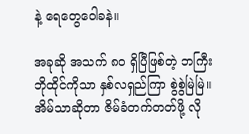နဲ့ ရေတွေဝေါခနဲ။

အခုဆို အသက် ၈၀ ရှိပြီဖြစ်တဲ့ ဘကြီး ဘိုထိုင်ကိုသာ နှစ်လရှည်ကြာ စွဲစွဲမြဲမြဲ။အိမ်သာဆိုတာ ဇိမ်ခံတက်တတ်ဖို့ လို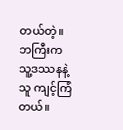တယ်တဲ့။ဘကြီးက သူ့ဒဿနနဲ့သူ ကျင့်ကြံတယ်။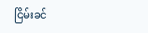ငြိမ်းခင်